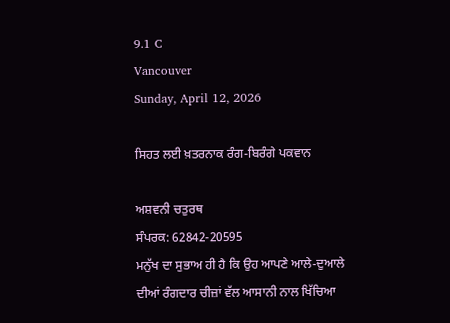9.1 C
Vancouver
Sunday, April 12, 2026

ਸਿਹਤ ਲਈ ਖ਼ਤਰਨਾਕ ਰੰਗ-ਬਿਰੰਗੇ ਪਕਵਾਨ

ਅਸ਼ਵਨੀ ਚਤੁਰਥ
ਸੰਪਰਕ: 62842-20595
ਮਨੁੱਖ ਦਾ ਸੁਭਾਅ ਹੀ ਹੈ ਕਿ ਉਹ ਆਪਣੇ ਆਲੇ-ਦੁਆਲੇ ਦੀਆਂ ਰੰਗਦਾਰ ਚੀਜ਼ਾਂ ਵੱਲ ਆਸਾਨੀ ਨਾਲ ਖਿੱਚਿਆ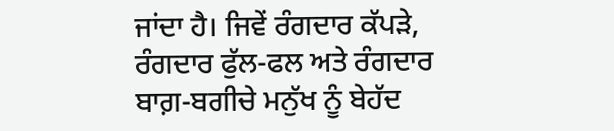ਜਾਂਦਾ ਹੈ। ਜਿਵੇਂ ਰੰਗਦਾਰ ਕੱਪੜੇ, ਰੰਗਦਾਰ ਫੁੱਲ-ਫਲ ਅਤੇ ਰੰਗਦਾਰ ਬਾਗ਼-ਬਗੀਚੇ ਮਨੁੱਖ ਨੂੰ ਬੇਹੱਦ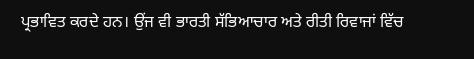ਪ੍ਰਭਾਵਿਤ ਕਰਦੇ ਹਨ। ਉਂਜ ਵੀ ਭਾਰਤੀ ਸੱਭਿਆਚਾਰ ਅਤੇ ਰੀਤੀ ਰਿਵਾਜਾਂ ਵਿੱਚ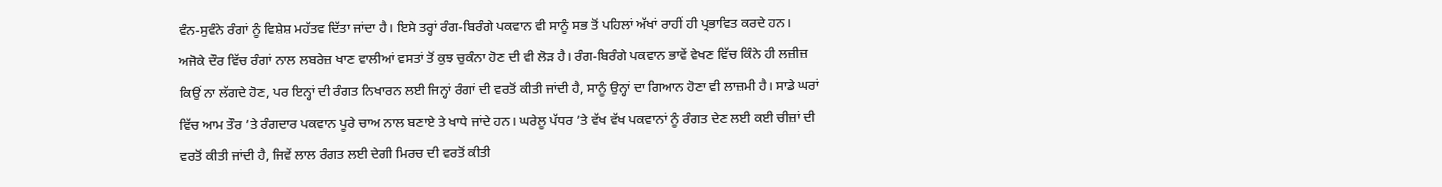ਵੰਨ-ਸੁਵੰਨੇ ਰੰਗਾਂ ਨੂੰ ਵਿਸ਼ੇਸ਼ ਮਹੱਤਵ ਦਿੱਤਾ ਜਾਂਦਾ ਹੈ। ਇਸੇ ਤਰ੍ਹਾਂ ਰੰਗ-ਬਿਰੰਗੇ ਪਕਵਾਨ ਵੀ ਸਾਨੂੰ ਸਭ ਤੋਂ ਪਹਿਲਾਂ ਅੱਖਾਂ ਰਾਹੀਂ ਹੀ ਪ੍ਰਭਾਵਿਤ ਕਰਦੇ ਹਨ। ਅਜੋਕੇ ਦੌਰ ਵਿੱਚ ਰੰਗਾਂ ਨਾਲ ਲਬਰੇਜ਼ ਖਾਣ ਵਾਲੀਆਂ ਵਸਤਾਂ ਤੋਂ ਕੁਝ ਚੁਕੰਨਾ ਹੋਣ ਦੀ ਵੀ ਲੋੜ ਹੈ। ਰੰਗ-ਬਿਰੰਗੇ ਪਕਵਾਨ ਭਾਵੇਂ ਵੇਖਣ ਵਿੱਚ ਕਿੰਨੇ ਹੀ ਲਜ਼ੀਜ਼ ਕਿਉਂ ਨਾ ਲੱਗਦੇ ਹੋਣ, ਪਰ ਇਨ੍ਹਾਂ ਦੀ ਰੰਗਤ ਨਿਖਾਰਨ ਲਈ ਜਿਨ੍ਹਾਂ ਰੰਗਾਂ ਦੀ ਵਰਤੋਂ ਕੀਤੀ ਜਾਂਦੀ ਹੈ, ਸਾਨੂੰ ਉਨ੍ਹਾਂ ਦਾ ਗਿਆਨ ਹੋਣਾ ਵੀ ਲਾਜ਼ਮੀ ਹੈ। ਸਾਡੇ ਘਰਾਂ ਵਿੱਚ ਆਮ ਤੌਰ ’ਤੇ ਰੰਗਦਾਰ ਪਕਵਾਨ ਪੂਰੇ ਚਾਅ ਨਾਲ ਬਣਾਏ ਤੇ ਖਾਧੇ ਜਾਂਦੇ ਹਨ। ਘਰੇਲੂ ਪੱਧਰ ’ਤੇ ਵੱਖ ਵੱਖ ਪਕਵਾਨਾਂ ਨੂੰ ਰੰਗਤ ਦੇਣ ਲਈ ਕਈ ਚੀਜ਼ਾਂ ਦੀ ਵਰਤੋਂ ਕੀਤੀ ਜਾਂਦੀ ਹੈ, ਜਿਵੇਂ ਲਾਲ ਰੰਗਤ ਲਈ ਦੇਗੀ ਮਿਰਚ ਦੀ ਵਰਤੋਂ ਕੀਤੀ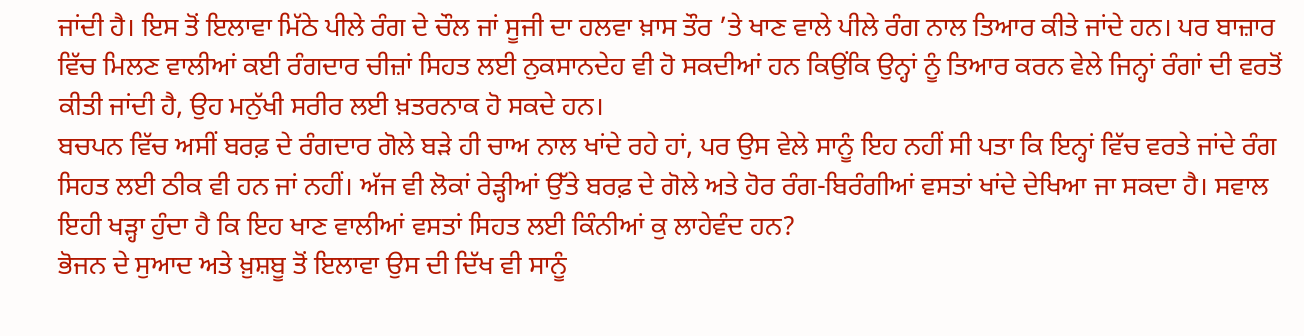ਜਾਂਦੀ ਹੈ। ਇਸ ਤੋਂ ਇਲਾਵਾ ਮਿੱਠੇ ਪੀਲੇ ਰੰਗ ਦੇ ਚੌਲ ਜਾਂ ਸੂਜੀ ਦਾ ਹਲਵਾ ਖ਼ਾਸ ਤੌਰ ’ਤੇ ਖਾਣ ਵਾਲੇ ਪੀਲੇ ਰੰਗ ਨਾਲ ਤਿਆਰ ਕੀਤੇ ਜਾਂਦੇ ਹਨ। ਪਰ ਬਾਜ਼ਾਰ ਵਿੱਚ ਮਿਲਣ ਵਾਲੀਆਂ ਕਈ ਰੰਗਦਾਰ ਚੀਜ਼ਾਂ ਸਿਹਤ ਲਈ ਨੁਕਸਾਨਦੇਹ ਵੀ ਹੋ ਸਕਦੀਆਂ ਹਨ ਕਿਉਂਕਿ ਉਨ੍ਹਾਂ ਨੂੰ ਤਿਆਰ ਕਰਨ ਵੇਲੇ ਜਿਨ੍ਹਾਂ ਰੰਗਾਂ ਦੀ ਵਰਤੋਂ ਕੀਤੀ ਜਾਂਦੀ ਹੈ, ਉਹ ਮਨੁੱਖੀ ਸਰੀਰ ਲਈ ਖ਼ਤਰਨਾਕ ਹੋ ਸਕਦੇ ਹਨ।
ਬਚਪਨ ਵਿੱਚ ਅਸੀਂ ਬਰਫ਼ ਦੇ ਰੰਗਦਾਰ ਗੋਲੇ ਬੜੇ ਹੀ ਚਾਅ ਨਾਲ ਖਾਂਦੇ ਰਹੇ ਹਾਂ, ਪਰ ਉਸ ਵੇਲੇ ਸਾਨੂੰ ਇਹ ਨਹੀਂ ਸੀ ਪਤਾ ਕਿ ਇਨ੍ਹਾਂ ਵਿੱਚ ਵਰਤੇ ਜਾਂਦੇ ਰੰਗ ਸਿਹਤ ਲਈ ਠੀਕ ਵੀ ਹਨ ਜਾਂ ਨਹੀਂ। ਅੱਜ ਵੀ ਲੋਕਾਂ ਰੇੜ੍ਹੀਆਂ ਉੱਤੇ ਬਰਫ਼ ਦੇ ਗੋਲੇ ਅਤੇ ਹੋਰ ਰੰਗ-ਬਿਰੰਗੀਆਂ ਵਸਤਾਂ ਖਾਂਦੇ ਦੇਖਿਆ ਜਾ ਸਕਦਾ ਹੈ। ਸਵਾਲ ਇਹੀ ਖੜ੍ਹਾ ਹੁੰਦਾ ਹੈ ਕਿ ਇਹ ਖਾਣ ਵਾਲੀਆਂ ਵਸਤਾਂ ਸਿਹਤ ਲਈ ਕਿੰਨੀਆਂ ਕੁ ਲਾਹੇਵੰਦ ਹਨ?
ਭੋਜਨ ਦੇ ਸੁਆਦ ਅਤੇ ਖ਼ੁਸ਼ਬੂ ਤੋਂ ਇਲਾਵਾ ਉਸ ਦੀ ਦਿੱਖ ਵੀ ਸਾਨੂੰ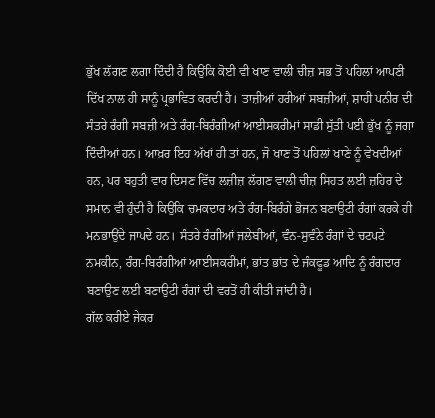ਭੁੱਖ ਲੱਗਣ ਲਗਾ ਦਿੰਦੀ ਹੈ ਕਿਉਂਕਿ ਕੋਈ ਵੀ ਖਾਣ ਵਾਲੀ ਚੀਜ਼ ਸਭ ਤੋਂ ਪਹਿਲਾਂ ਆਪਣੀ ਦਿੱਖ ਨਾਲ ਹੀ ਸਾਨੂੰ ਪ੍ਰਭਾਵਿਤ ਕਰਦੀ ਹੈ। ਤਾਜ਼ੀਆਂ ਹਰੀਆਂ ਸਬਜ਼ੀਆਂ, ਸ਼ਾਹੀ ਪਨੀਰ ਦੀ ਸੰਤਰੇ ਰੰਗੀ ਸਬਜ਼ੀ ਅਤੇ ਰੰਗ-ਬਿਰੰਗੀਆਂ ਆਈਸਕਰੀਮਾਂ ਸਾਡੀ ਸੁੱਤੀ ਪਈ ਭੁੱਖ ਨੂੰ ਜਗਾ ਦਿੰਦੀਆਂ ਹਨ। ਆਖ਼ਰ ਇਹ ਅੱਖਾਂ ਹੀ ਤਾਂ ਹਨ, ਜੋ ਖਾਣ ਤੋਂ ਪਹਿਲਾਂ ਖਾਣੇ ਨੂੰ ਵੇਖਦੀਆਂ ਹਨ, ਪਰ ਬਹੁਤੀ ਵਾਰ ਦਿਸਣ ਵਿੱਚ ਲਜ਼ੀਜ਼ ਲੱਗਣ ਵਾਲੀ ਚੀਜ਼ ਸਿਹਤ ਲਈ ਜ਼ਹਿਰ ਦੇ ਸਮਾਨ ਵੀ ਹੁੰਦੀ ਹੈ ਕਿਉਂਕਿ ਚਮਕਦਾਰ ਅਤੇ ਰੰਗ-ਬਿਰੰਗੇ ਭੋਜਨ ਬਣਾਉਟੀ ਰੰਗਾਂ ਕਰਕੇ ਹੀ ਮਨਭਾਉਂਦੇ ਜਾਪਦੇ ਹਨ। ਸੰਤਰੇ ਰੰਗੀਆਂ ਜਲੇਬੀਆਂ, ਵੰਨ-ਸੁਵੰਨੇ ਰੰਗਾਂ ਦੇ ਚਟਪਟੇ ਨਮਕੀਨ, ਰੰਗ-ਬਿਰੰਗੀਆਂ ਆਈਸਕਰੀਮਾਂ, ਭਾਂਤ ਭਾਂਤ ਦੇ ਜੰਕਫੂਡ ਆਦਿ ਨੂੰ ਰੰਗਦਾਰ ਬਣਾਉਣ ਲਈ ਬਣਾਉਟੀ ਰੰਗਾਂ ਦੀ ਵਰਤੋਂ ਹੀ ਕੀਤੀ ਜਾਂਦੀ ਹੈ।
ਗੱਲ ਕਰੀਏ ਜੇਕਰ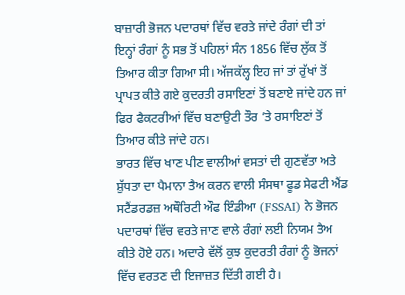ਬਾਜ਼ਾਰੀ ਭੋਜਨ ਪਦਾਰਥਾਂ ਵਿੱਚ ਵਰਤੇ ਜਾਂਦੇ ਰੰਗਾਂ ਦੀ ਤਾਂ ਇਨ੍ਹਾਂ ਰੰਗਾਂ ਨੂੰ ਸਭ ਤੋਂ ਪਹਿਲਾਂ ਸੰਨ 1856 ਵਿੱਚ ਲੁੱਕ ਤੋਂ ਤਿਆਰ ਕੀਤਾ ਗਿਆ ਸੀ। ਅੱਜਕੱਲ੍ਹ ਇਹ ਜਾਂ ਤਾਂ ਰੁੱਖਾਂ ਤੋਂ ਪ੍ਰਾਪਤ ਕੀਤੇ ਗਏ ਕੁਦਰਤੀ ਰਸਾਇਣਾਂ ਤੋਂ ਬਣਾਏ ਜਾਂਦੇ ਹਨ ਜਾਂ ਫਿਰ ਫੈਕਟਰੀਆਂ ਵਿੱਚ ਬਣਾਉਟੀ ਤੌਰ ’ਤੇ ਰਸਾਇਣਾਂ ਤੋਂ ਤਿਆਰ ਕੀਤੇ ਜਾਂਦੇ ਹਨ।
ਭਾਰਤ ਵਿੱਚ ਖਾਣ ਪੀਣ ਵਾਲੀਆਂ ਵਸਤਾਂ ਦੀ ਗੁਣਵੱਤਾ ਅਤੇ ਸ਼ੁੱਧਤਾ ਦਾ ਪੈਮਾਨਾ ਤੈਅ ਕਰਨ ਵਾਲੀ ਸੰਸਥਾ ਫੂਡ ਸੇਫਟੀ ਐਂਡ ਸਟੈਂਡਰਡਜ਼ ਅਥੌਰਿਟੀ ਔਫ ਇੰਡੀਆ (FSSAI) ਨੇ ਭੋਜਨ ਪਦਾਰਥਾਂ ਵਿੱਚ ਵਰਤੇ ਜਾਣ ਵਾਲੇ ਰੰਗਾਂ ਲਈ ਨਿਯਮ ਤੈਅ ਕੀਤੇ ਹੋਏ ਹਨ। ਅਦਾਰੇ ਵੱਲੋਂ ਕੁਝ ਕੁਦਰਤੀ ਰੰਗਾਂ ਨੂੰ ਭੋਜਨਾਂ ਵਿੱਚ ਵਰਤਣ ਦੀ ਇਜਾਜ਼ਤ ਦਿੱਤੀ ਗਈ ਹੈ।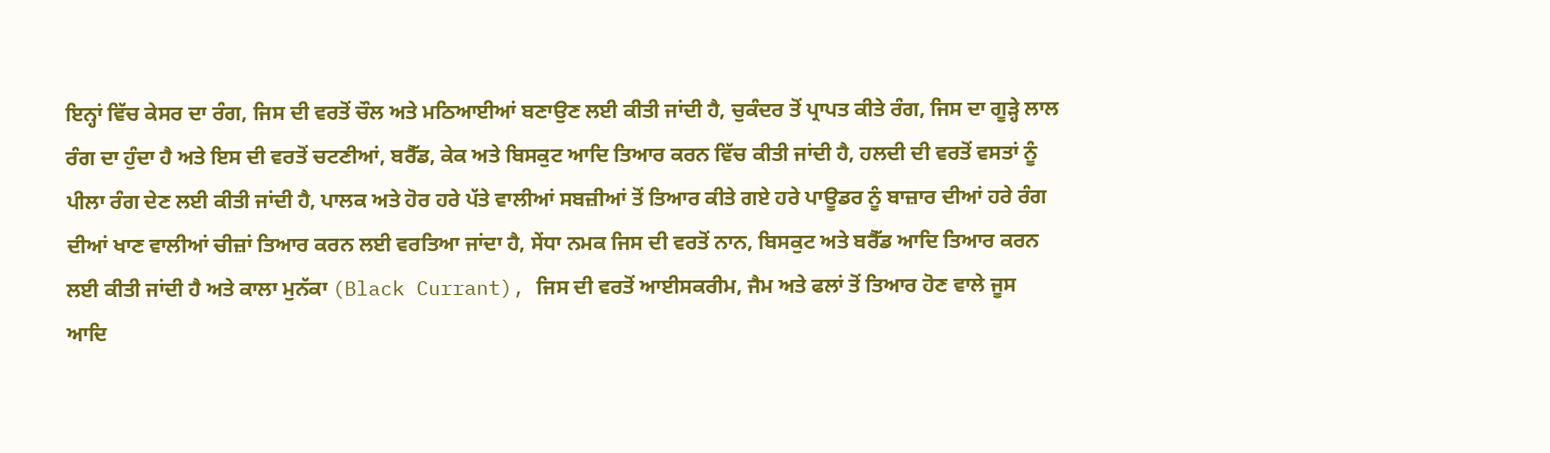ਇਨ੍ਹਾਂ ਵਿੱਚ ਕੇਸਰ ਦਾ ਰੰਗ, ਜਿਸ ਦੀ ਵਰਤੋਂ ਚੌਲ ਅਤੇ ਮਠਿਆਈਆਂ ਬਣਾਉਣ ਲਈ ਕੀਤੀ ਜਾਂਦੀ ਹੈ, ਚੁਕੰਦਰ ਤੋਂ ਪ੍ਰਾਪਤ ਕੀਤੇ ਰੰਗ, ਜਿਸ ਦਾ ਗੂੜ੍ਹੇ ਲਾਲ ਰੰਗ ਦਾ ਹੁੰਦਾ ਹੈ ਅਤੇ ਇਸ ਦੀ ਵਰਤੋਂ ਚਟਣੀਆਂ, ਬਰੈੱਡ, ਕੇਕ ਅਤੇ ਬਿਸਕੁਟ ਆਦਿ ਤਿਆਰ ਕਰਨ ਵਿੱਚ ਕੀਤੀ ਜਾਂਦੀ ਹੈ, ਹਲਦੀ ਦੀ ਵਰਤੋਂ ਵਸਤਾਂ ਨੂੰ ਪੀਲਾ ਰੰਗ ਦੇਣ ਲਈ ਕੀਤੀ ਜਾਂਦੀ ਹੈ, ਪਾਲਕ ਅਤੇ ਹੋਰ ਹਰੇ ਪੱਤੇ ਵਾਲੀਆਂ ਸਬਜ਼ੀਆਂ ਤੋਂ ਤਿਆਰ ਕੀਤੇ ਗਏ ਹਰੇ ਪਾਊਡਰ ਨੂੰ ਬਾਜ਼ਾਰ ਦੀਆਂ ਹਰੇ ਰੰਗ ਦੀਆਂ ਖਾਣ ਵਾਲੀਆਂ ਚੀਜ਼ਾਂ ਤਿਆਰ ਕਰਨ ਲਈ ਵਰਤਿਆ ਜਾਂਦਾ ਹੈ, ਸੇਂਧਾ ਨਮਕ ਜਿਸ ਦੀ ਵਰਤੋਂ ਨਾਨ, ਬਿਸਕੁਟ ਅਤੇ ਬਰੈੱਡ ਆਦਿ ਤਿਆਰ ਕਰਨ ਲਈ ਕੀਤੀ ਜਾਂਦੀ ਹੈ ਅਤੇ ਕਾਲਾ ਮੁਨੱਕਾ (Black Currant), ਜਿਸ ਦੀ ਵਰਤੋਂ ਆਈਸਕਰੀਮ, ਜੈਮ ਅਤੇ ਫਲਾਂ ਤੋਂ ਤਿਆਰ ਹੋਣ ਵਾਲੇ ਜੂਸ ਆਦਿ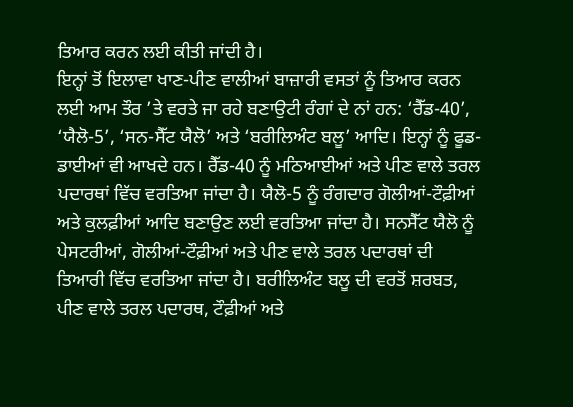ਤਿਆਰ ਕਰਨ ਲਈ ਕੀਤੀ ਜਾਂਦੀ ਹੈ।
ਇਨ੍ਹਾਂ ਤੋਂ ਇਲਾਵਾ ਖਾਣ-ਪੀਣ ਵਾਲੀਆਂ ਬਾਜ਼ਾਰੀ ਵਸਤਾਂ ਨੂੰ ਤਿਆਰ ਕਰਨ ਲਈ ਆਮ ਤੌਰ ’ਤੇ ਵਰਤੇ ਜਾ ਰਹੇ ਬਣਾਉਟੀ ਰੰਗਾਂ ਦੇ ਨਾਂ ਹਨ: ‘ਰੈੱਡ-40’, ‘ਯੈਲੋ-5’, ‘ਸਨ-ਸੈੱਟ ਯੈਲੋ’ ਅਤੇ ‘ਬਰੀਲਿਅੰਟ ਬਲੂ’ ਆਦਿ। ਇਨ੍ਹਾਂ ਨੂੰ ਫੂਡ-ਡਾਈਆਂ ਵੀ ਆਖਦੇ ਹਨ। ਰੈੱਡ-40 ਨੂੰ ਮਠਿਆਈਆਂ ਅਤੇ ਪੀਣ ਵਾਲੇ ਤਰਲ ਪਦਾਰਥਾਂ ਵਿੱਚ ਵਰਤਿਆ ਜਾਂਦਾ ਹੈ। ਯੈਲੋ-5 ਨੂੰ ਰੰਗਦਾਰ ਗੋਲੀਆਂ-ਟੌਫ਼ੀਆਂ ਅਤੇ ਕੁਲਫ਼ੀਆਂ ਆਦਿ ਬਣਾਉਣ ਲਈ ਵਰਤਿਆ ਜਾਂਦਾ ਹੈ। ਸਨਸੈੱਟ ਯੈਲੋ ਨੂੰ ਪੇਸਟਰੀਆਂ, ਗੋਲੀਆਂ-ਟੌਫ਼ੀਆਂ ਅਤੇ ਪੀਣ ਵਾਲੇ ਤਰਲ ਪਦਾਰਥਾਂ ਦੀ ਤਿਆਰੀ ਵਿੱਚ ਵਰਤਿਆ ਜਾਂਦਾ ਹੈ। ਬਰੀਲਿਅੰਟ ਬਲੂ ਦੀ ਵਰਤੋਂ ਸ਼ਰਬਤ, ਪੀਣ ਵਾਲੇ ਤਰਲ ਪਦਾਰਥ, ਟੌਫ਼ੀਆਂ ਅਤੇ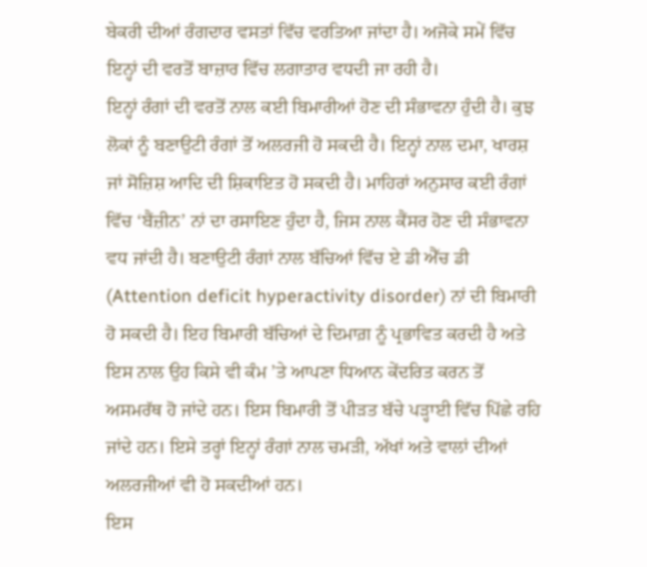ਬੇਕਰੀ ਦੀਆਂ ਰੰਗਦਾਰ ਵਸਤਾਂ ਵਿੱਚ ਵਰਤਿਆ ਜਾਂਦਾ ਹੈ। ਅਜੋਕੇ ਸਮੇਂ ਵਿੱਚ ਇਨ੍ਹਾਂ ਦੀ ਵਰਤੋਂ ਬਾਜ਼ਾਰ ਵਿੱਚ ਲਗਾਤਾਰ ਵਧਦੀ ਜਾ ਰਹੀ ਹੈ।
ਇਨ੍ਹਾਂ ਰੰਗਾਂ ਦੀ ਵਰਤੋਂ ਨਾਲ ਕਈ ਬਿਮਾਰੀਆਂ ਹੋਣ ਦੀ ਸੰਭਾਵਨਾ ਹੁੰਦੀ ਹੈ। ਕੁਝ ਲੋਕਾਂ ਨੂੰ ਬਣਾਉਟੀ ਰੰਗਾਂ ਤੋਂ ਅਲਰਜੀ ਹੋ ਸਕਦੀ ਹੈ। ਇਨ੍ਹਾਂ ਨਾਲ ਦਮਾ, ਖਾਰਸ਼ ਜਾਂ ਸੋਜ਼ਿਸ਼ ਆਦਿ ਦੀ ਸ਼ਿਕਾਇਤ ਹੋ ਸਕਦੀ ਹੈ। ਮਾਹਿਰਾਂ ਅਨੁਸਾਰ ਕਈ ਰੰਗਾਂ ਵਿੱਚ ‘ਬੈਂਜ਼ੀਨ’ ਨਾਂ ਦਾ ਰਸਾਇਣ ਹੁੰਦਾ ਹੈ, ਜਿਸ ਨਾਲ ਕੈਂਸਰ ਹੋਣ ਦੀ ਸੰਭਾਵਨਾ ਵਧ ਜਾਂਦੀ ਹੈ। ਬਣਾਉਟੀ ਰੰਗਾਂ ਨਾਲ ਬੱਚਿਆਂ ਵਿੱਚ ਏ ਡੀ ਐੱਚ ਡੀ (Attention deficit hyperactivity disorder) ਨਾਂ ਦੀ ਬਿਮਾਰੀ ਹੋ ਸਕਦੀ ਹੈ। ਇਹ ਬਿਮਾਰੀ ਬੱਚਿਆਂ ਦੇ ਦਿਮਾਗ਼ ਨੂੰ ਪ੍ਰਭਾਵਿਤ ਕਰਦੀ ਹੈ ਅਤੇ ਇਸ ਨਾਲ ਉਹ ਕਿਸੇ ਵੀ ਕੰਮ ’ਤੇ ਆਪਣਾ ਧਿਆਨ ਕੇਂਦਰਿਤ ਕਰਨ ਤੋਂ ਅਸਮਰੱਥ ਹੋ ਜਾਂਦੇ ਹਨ। ਇਸ ਬਿਮਾਰੀ ਤੋਂ ਪੀੜਤ ਬੱਚੇ ਪੜ੍ਹਾਈ ਵਿੱਚ ਪਿੱਛੇ ਰਹਿ ਜਾਂਦੇ ਹਨ। ਇਸੇ ਤਰ੍ਹਾਂ ਇਨ੍ਹਾਂ ਰੰਗਾਂ ਨਾਲ ਚਮੜੀ, ਅੱਖਾਂ ਅਤੇ ਵਾਲਾਂ ਦੀਆਂ ਅਲਰਜੀਆਂ ਵੀ ਹੋ ਸਕਦੀਆਂ ਹਨ।
ਇਸ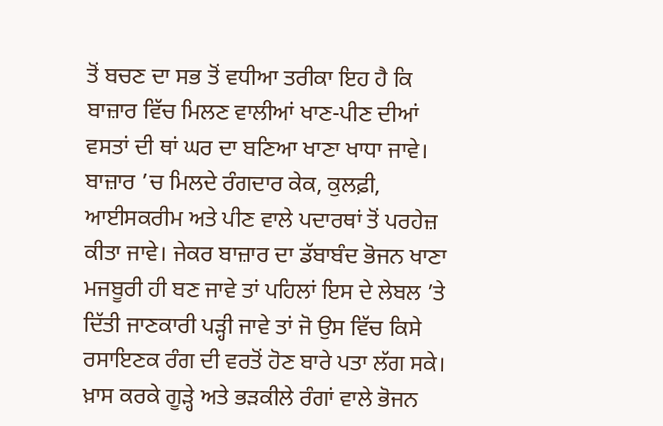ਤੋਂ ਬਚਣ ਦਾ ਸਭ ਤੋਂ ਵਧੀਆ ਤਰੀਕਾ ਇਹ ਹੈ ਕਿ ਬਾਜ਼ਾਰ ਵਿੱਚ ਮਿਲਣ ਵਾਲੀਆਂ ਖਾਣ-ਪੀਣ ਦੀਆਂ ਵਸਤਾਂ ਦੀ ਥਾਂ ਘਰ ਦਾ ਬਣਿਆ ਖਾਣਾ ਖਾਧਾ ਜਾਵੇ। ਬਾਜ਼ਾਰ ’ਚ ਮਿਲਦੇ ਰੰਗਦਾਰ ਕੇਕ, ਕੁਲਫ਼ੀ, ਆਈਸਕਰੀਮ ਅਤੇ ਪੀਣ ਵਾਲੇ ਪਦਾਰਥਾਂ ਤੋਂ ਪਰਹੇਜ਼ ਕੀਤਾ ਜਾਵੇ। ਜੇਕਰ ਬਾਜ਼ਾਰ ਦਾ ਡੱਬਾਬੰਦ ਭੋਜਨ ਖਾਣਾ ਮਜਬੂਰੀ ਹੀ ਬਣ ਜਾਵੇ ਤਾਂ ਪਹਿਲਾਂ ਇਸ ਦੇ ਲੇਬਲ ’ਤੇ ਦਿੱਤੀ ਜਾਣਕਾਰੀ ਪੜ੍ਹੀ ਜਾਵੇ ਤਾਂ ਜੋ ਉਸ ਵਿੱਚ ਕਿਸੇ ਰਸਾਇਣਕ ਰੰਗ ਦੀ ਵਰਤੋਂ ਹੋਣ ਬਾਰੇ ਪਤਾ ਲੱਗ ਸਕੇ। ਖ਼ਾਸ ਕਰਕੇ ਗੂੜ੍ਹੇ ਅਤੇ ਭੜਕੀਲੇ ਰੰਗਾਂ ਵਾਲੇ ਭੋਜਨ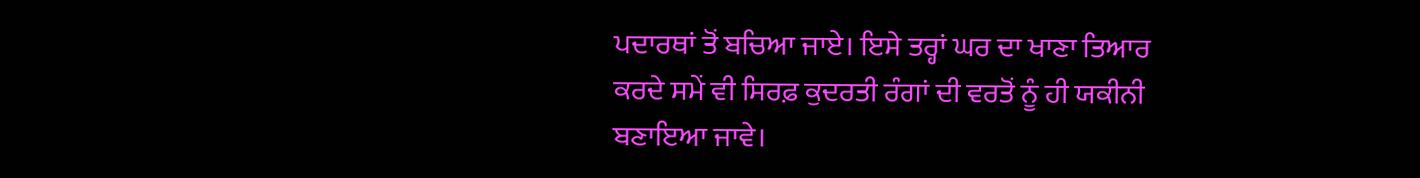ਪਦਾਰਥਾਂ ਤੋਂ ਬਚਿਆ ਜਾਏ। ਇਸੇ ਤਰ੍ਹਾਂ ਘਰ ਦਾ ਖਾਣਾ ਤਿਆਰ ਕਰਦੇ ਸਮੇਂ ਵੀ ਸਿਰਫ਼ ਕੁਦਰਤੀ ਰੰਗਾਂ ਦੀ ਵਰਤੋਂ ਨੂੰ ਹੀ ਯਕੀਨੀ ਬਣਾਇਆ ਜਾਵੇ।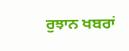ਰੁਝਾਨ ਖਬਰਾਂ